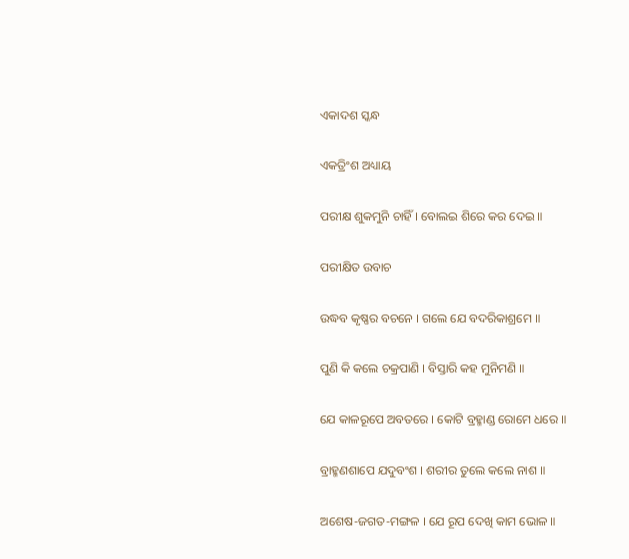ଏକାଦଶ ସ୍କନ୍ଧ

ଏକତ୍ରିଂଶ ଅଧ୍ୟାୟ

ପରୀକ୍ଷ ଶୁକମୁନି ଚାହିଁ । ବୋଲଇ ଶିରେ କର ଦେଇ ॥

ପରୀକ୍ଷିତ ଉବାଚ

ଉଦ୍ଧବ କୃଷ୍ଣର ବଚନେ । ଗଲେ ଯେ ବଦରିକାଶ୍ରମେ ॥

ପୁଣି କି କଲେ ଚକ୍ରପାଣି । ବିସ୍ତାରି କହ ମୁନିମଣି ॥

ଯେ କାଳରୂପେ ଅବତରେ । କୋଟି ବ୍ରହ୍ମାଣ୍ଡ ରୋମେ ଧରେ ॥

ବ୍ରାହ୍ମଣଶାପେ ଯଦୁବଂଶ । ଶରୀର ତୁଲେ କଲେ ନାଶ ॥

ଅଶେଷ-ଜଗତ-ମଙ୍ଗଳ । ଯେ ରୂପ ଦେଖି କାମ ଭୋଳ ॥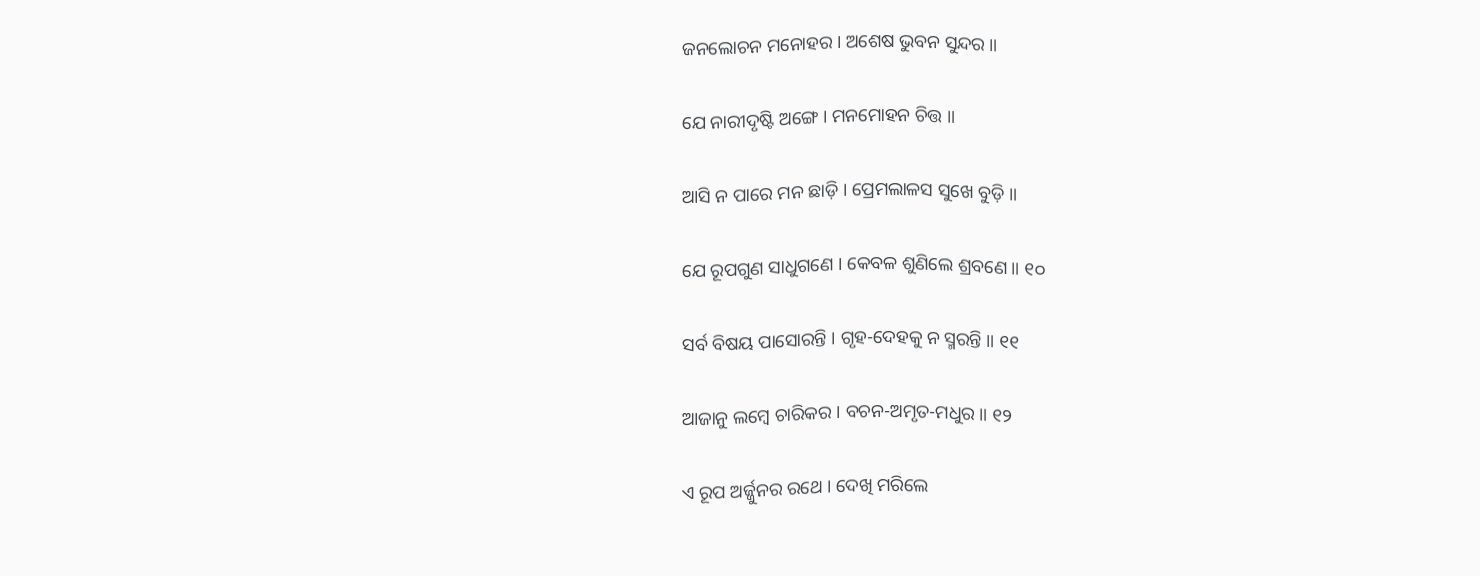ଜନଲୋଚନ ମନୋହର । ଅଶେଷ ଭୁବନ ସୁନ୍ଦର ॥

ଯେ ନାରୀଦୃଷ୍ଟି ଅଙ୍ଗେ । ମନମୋହନ ଚିତ୍ତ ॥

ଆସି ନ ପାରେ ମନ ଛାଡ଼ି । ପ୍ରେମଲାଳସ ସୁଖେ ବୁଡ଼ି ॥

ଯେ ରୂପଗୁଣ ସାଧୁଗଣେ । କେବଳ ଶୁଣିଲେ ଶ୍ରବଣେ ॥ ୧୦

ସର୍ବ ବିଷୟ ପାସୋରନ୍ତି । ଗୃହ-ଦେହକୁ ନ ସ୍ମରନ୍ତି ॥ ୧୧

ଆଜାନୁ ଲମ୍ବେ ଚାରିକର । ବଚନ-ଅମୃତ-ମଧୁର ॥ ୧୨

ଏ ରୂପ ଅର୍ଜ୍ଜୁନର ରଥେ । ଦେଖି ମରିଲେ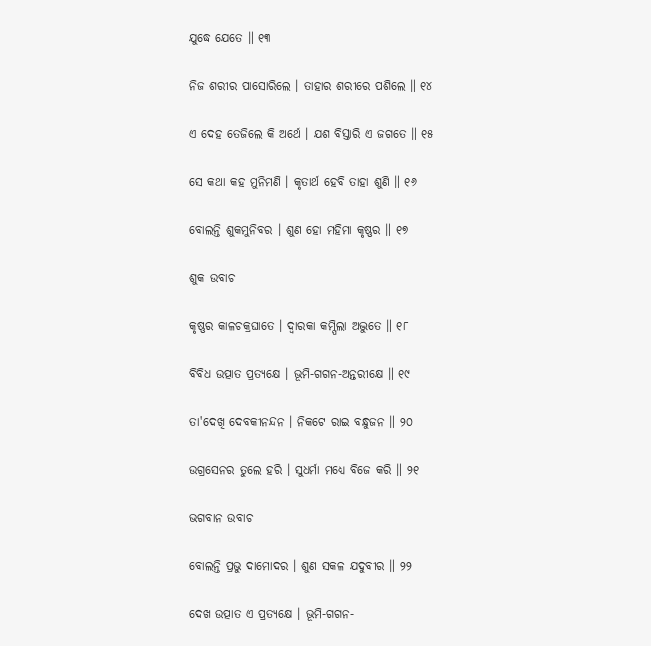ଯୁଦ୍ଧେ ଯେତେ ॥ ୧୩

ନିଜ ଶରୀର ପାସୋରିଲେ । ତାହାର ଶରୀରେ ପଶିଲେ ॥ ୧୪

ଏ ଦେହ ତେଜିଲେ କି ଅର୍ଥେ । ଯଶ ବିସ୍ତାରି ଏ ଜଗତେ ॥ ୧୫

ସେ କଥା କହ ମୁନିମଣି । କୃତାର୍ଥ ହେବି ତାହା ଶୁଣି ॥ ୧୬

ବୋଲନ୍ତି ଶୁକମୁନିବର । ଶୁଣ ହୋ ମହିମା କୃଷ୍ଣର ॥ ୧୭

ଶୁକ ଉବାଚ

କୃଷ୍ଣର କାଳଚକ୍ରଘାତେ । ଦ୍ୱାରକା କମ୍ପିଲା ଅଦ୍ଭୁତେ ॥ ୧୮

ବିବିଧ ଉତ୍ପାତ ପ୍ରତ୍ୟକ୍ଷେ । ଭୂମି-ଗଗନ-ଅନ୍ତରୀକ୍ଷେ ॥ ୧୯

ତା'ଦେଖି ଦେବକୀନନ୍ଦନ । ନିକଟେ ରାଇ ବନ୍ଧୁଜନ ॥ ୨୦

ଉଗ୍ରସେନର ତୁଲେ ହରି । ସୁଧର୍ମା ମଧ୍ୟେ ବିଜେ କରି ॥ ୨୧

ଭଗବାନ ଉବାଚ

ବୋଲନ୍ତି ପ୍ରଭୁ ଦାମୋଦର । ଶୁଣ ସକଳ ଯଦୁବୀର ॥ ୨୨

ଦେଖ ଉତ୍ପାତ ଏ ପ୍ରତ୍ୟକ୍ଷେ । ଭୂମି-ଗଗନ-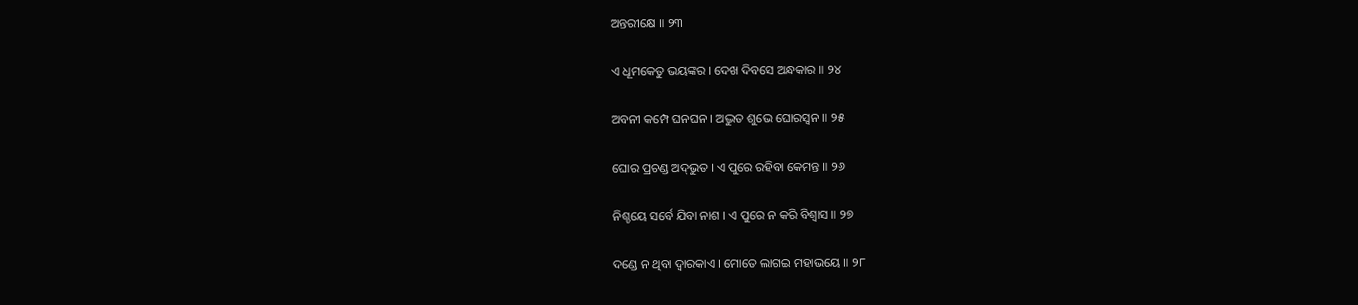ଅନ୍ତରୀକ୍ଷେ ॥ ୨୩

ଏ ଧୂମକେତୁ ଭୟଙ୍କର । ଦେଖ ଦିବସେ ଅନ୍ଧକାର ॥ ୨୪

ଅବନୀ କମ୍ପେ ଘନଘନ । ଅଦ୍ଭୁତ ଶୁଭେ ଘୋରସ୍ୱନ ॥ ୨୫

ଘୋର ପ୍ରଚଣ୍ଡ ଅଦ୍‌ଭୁତ । ଏ ପୁରେ ରହିବା କେମନ୍ତ ॥ ୨୬

ନିଶ୍ଚୟେ ସର୍ବେ ଯିବା ନାଶ । ଏ ପୁରେ ନ କରି ବିଶ୍ୱାସ ॥ ୨୭

ଦଣ୍ଡେ ନ ଥିବା ଦ୍ୱାରକାଏ । ମୋତେ ଲାଗଇ ମହାଭୟେ ॥ ୨୮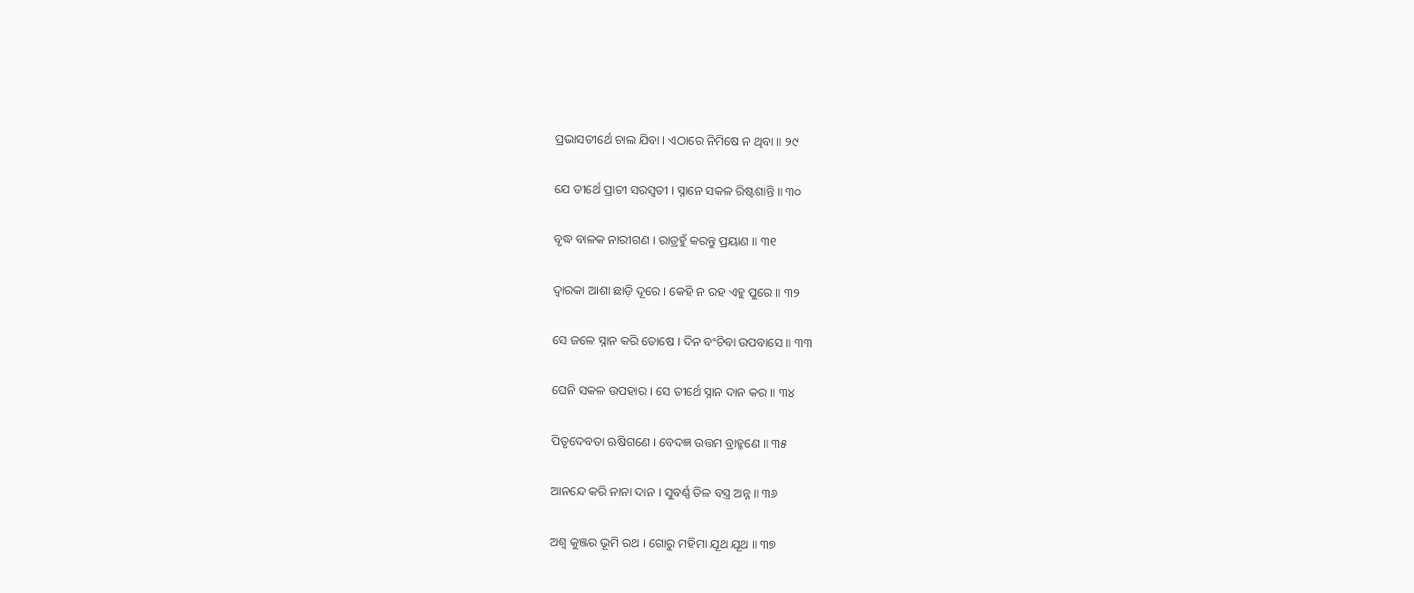ପ୍ରଭାସତୀର୍ଥେ ଚାଲ ଯିବା । ଏଠାରେ ନିମିଷେ ନ ଥିବା ॥ ୨୯

ଯେ ତୀର୍ଥେ ପ୍ରାଚୀ ସରସ୍ୱତୀ । ସ୍ନାନେ ସକଳ ରିଷ୍ଟଶାନ୍ତି ॥ ୩୦

ବୃଦ୍ଧ ବାଳକ ନାରୀଗଣ । ରାତ୍ରହୁଁ କରନ୍ତୁ ପ୍ରୟାଣ ॥ ୩୧

ଦ୍ୱାରକା ଆଶା ଛାଡ଼ି ଦୂରେ । କେହି ନ ରହ ଏହୁ ପୁରେ ॥ ୩୨

ସେ ଜଳେ ସ୍ନାନ କରି ତୋଷେ । ଦିନ ବଂଚିବା ଉପବାସେ ॥ ୩୩

ଘେନି ସକଳ ଉପହାର । ସେ ତୀର୍ଥେ ସ୍ନାନ ଦାନ କର ॥ ୩୪

ପିତୃଦେବତା ଋଷିଗଣେ । ବେଦଜ୍ଞ ଉତ୍ତମ ବ୍ରାହ୍ମଣେ ॥ ୩୫

ଆନନ୍ଦେ କରି ନାନା ଦାନ । ସୁବର୍ଣ୍ଣ ତିଳ ବସ୍ତ୍ର ଅନ୍ନ ॥ ୩୬

ଅଶ୍ୱ କୁଞ୍ଜର ଭୂମି ରଥ । ଗୋରୁ ମହିମା ଯୂଥ ଯୂଥ ॥ ୩୭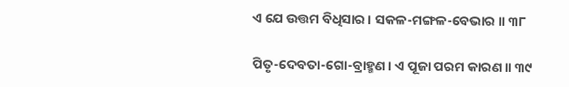ଏ ଯେ ଉତ୍ତମ ବିଧିସାର । ସକଳ-ମଙ୍ଗଳ-ବେଭାର ॥ ୩୮

ପିତୃ-ଦେବତା-ଗୋ-ବ୍ରାହ୍ମଣ । ଏ ପୂଜା ପରମ କାରଣ ॥ ୩୯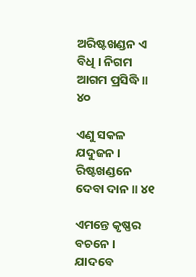ଅରିଷ୍ଟଖଣ୍ଡନ ଏ ବିଧି । ନିଗମ ଆଗମ ପ୍ରସିଦ୍ଧି ॥ ୪୦

ଏଣୁ ସକଳ ଯଦୁଜନ । ରିଷ୍ଟଖଣ୍ଡନେ ଦେବା ଦାନ ॥ ୪୧

ଏମନ୍ତେ କୃଷ୍ଣର ବଚନେ । ଯାଦବେ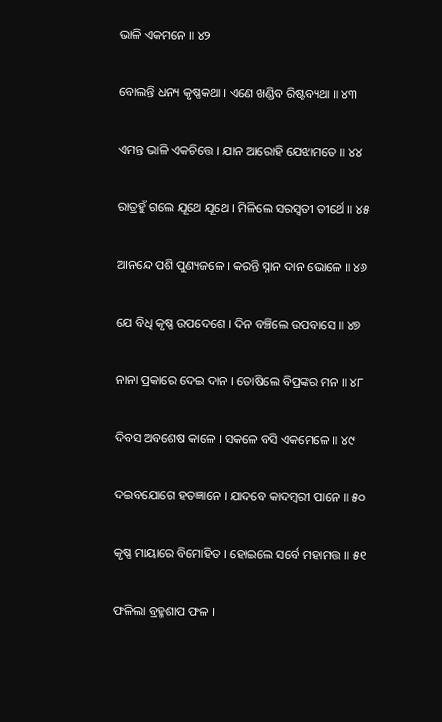ଭାଳି ଏକମନେ ॥ ୪୨

ବୋଲନ୍ତି ଧନ୍ୟ କୃଷ୍ଣକଥା । ଏଣେ ଖଣ୍ଡିବ ରିଷ୍ଟବ୍ୟଥା ॥ ୪୩

ଏମନ୍ତ ଭାଳି ଏକଚିତ୍ତେ । ଯାନ ଆରୋହି ଯେଝାମତେ ॥ ୪୪

ରାତ୍ରହୁଁ ଗଲେ ଯୂଥେ ଯୂଥେ । ମିଳିଲେ ସରସ୍ୱତୀ ତୀର୍ଥେ ॥ ୪୫

ଆନନ୍ଦେ ପଶି ପୁଣ୍ୟଜଳେ । କରନ୍ତି ସ୍ନାନ ଦାନ ଭୋଳେ ॥ ୪୬

ଯେ ବିଧି କୃଷ୍ଣ ଉପଦେଶେ । ଦିନ ବଞ୍ଚିଲେ ଉପବାସେ ॥ ୪୭

ନାନା ପ୍ରକାରେ ଦେଇ ଦାନ । ତୋଷିଲେ ବିପ୍ରଙ୍କର ମନ ॥ ୪୮

ଦିବସ ଅବଶେଷ କାଳେ । ସକଳେ ବସି ଏକମେଳେ ॥ ୪୯

ଦଇବଯୋଗେ ହତଜ୍ଞାନେ । ଯାଦବେ କାଦମ୍ବରୀ ପାନେ ॥ ୫୦

କୃଷ୍ଣ ମାୟାରେ ବିମୋହିତ । ହୋଇଲେ ସର୍ବେ ମହାମତ୍ତ ॥ ୫୧

ଫଳିଲା ବ୍ରହ୍ମଶାପ ଫଳ ।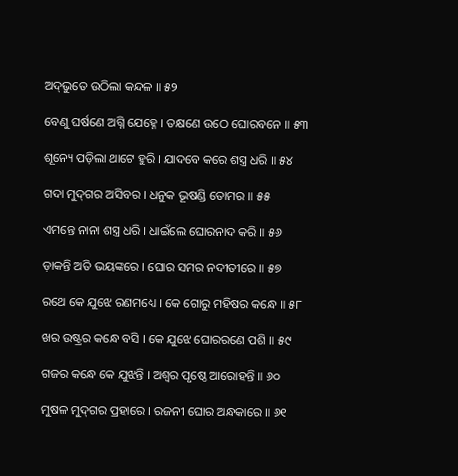ଅଦ୍‌ଭୁତେ ଉଠିଲା କନ୍ଦଳ ॥ ୫୨

ବେଣୁ ଘର୍ଷଣେ ଅଗ୍ନି ଯେହ୍ନେ । ତକ୍ଷଣେ ଉଠେ ଘୋରବନେ ॥ ୫୩

ଶୂନ୍ୟେ ପଡ଼ିଲା ଥାଟେ ହୁରି । ଯାଦବେ କରେ ଶସ୍ତ୍ର ଧରି ॥ ୫୪

ଗଦା ମୁଦ୍‌ଗର ଅସିବର । ଧନୁକ ଭୂଷଣ୍ଡି ତୋମର ॥ ୫୫

ଏମନ୍ତେ ନାନା ଶସ୍ତ୍ର ଧରି । ଧାଇଁଲେ ଘୋରନାଦ କରି ॥ ୫୬

ଡ଼ାକନ୍ତି ଅତି ଭୟଙ୍କରେ । ଘୋର ସମର ନଦୀତୀରେ ॥ ୫୭

ରଥେ କେ ଯୁଝେ ରଣମଧ୍ୟେ । କେ ଗୋରୁ ମହିଷର କନ୍ଧେ ॥ ୫୮

ଖର ଉଷ୍ଟ୍ରର କନ୍ଧେ ବସି । କେ ଯୁଝେ ଘୋରରଣେ ପଶି ॥ ୫୯

ଗଜର କନ୍ଧେ କେ ଯୁଝନ୍ତି । ଅଶ୍ୱର ପୃଷ୍ଠେ ଆରୋହନ୍ତି ॥ ୬୦

ମୁଷଳ ମୁଦ୍‌ଗର ପ୍ରହାରେ । ରଜନୀ ଘୋର ଅନ୍ଧକାରେ ॥ ୬୧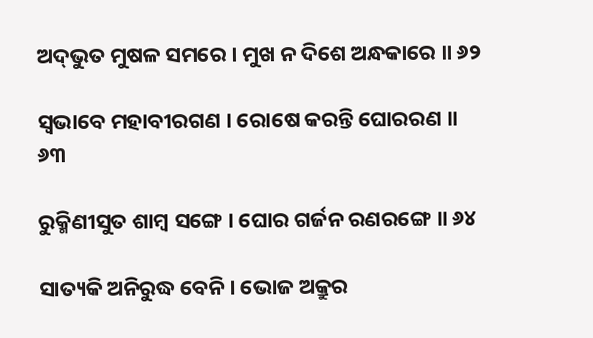ଅଦ୍‌ଭୁତ ମୁଷଳ ସମରେ । ମୁଖ ନ ଦିଶେ ଅନ୍ଧକାରେ ॥ ୬୨

ସ୍ୱଭାବେ ମହାବୀରଗଣ । ରୋଷେ କରନ୍ତି ଘୋରରଣ ॥ ୬୩

ରୁକ୍ମିଣୀସୁତ ଶାମ୍ବ ସଙ୍ଗେ । ଘୋର ଗର୍ଜନ ରଣରଙ୍ଗେ ॥ ୬୪

ସାତ୍ୟକି ଅନିରୁଦ୍ଧ ବେନି । ଭୋଜ ଅକ୍ରୁର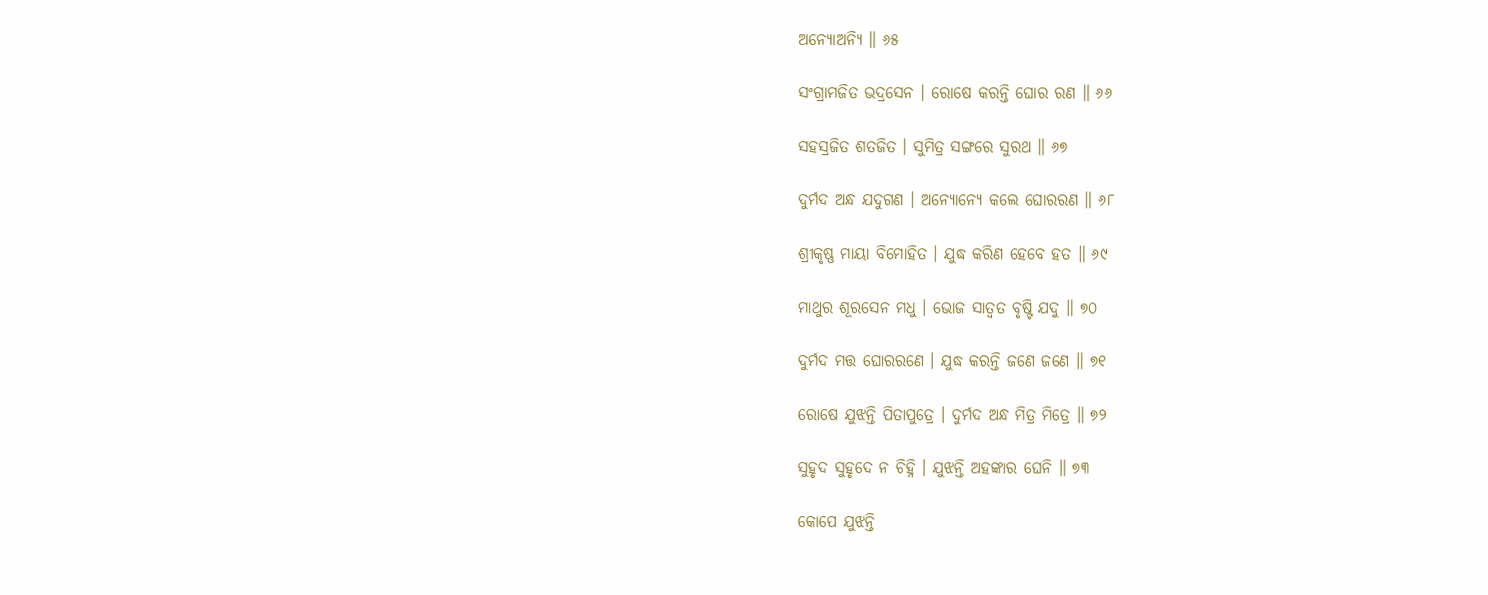ଅନ୍ୟୋଅନ୍ୟି ॥ ୬୫

ସଂଗ୍ରାମଜିତ ଭଦ୍ରସେନ । ରୋଷେ କରନ୍ତି ଘୋର ରଣ ॥ ୬୬

ସହସ୍ରଜିତ ଶତଜିତ । ସୁମିତ୍ର ସଙ୍ଗରେ ସୁରଥ ॥ ୬୭

ଦୁର୍ମଦ ଅନ୍ଧ ଯଦୁଗଣ । ଅନ୍ୟୋନ୍ୟେ କଲେ ଘୋରରଣ ॥ ୬୮

ଶ୍ରୀକୃଷ୍ଣ ମାୟା ବିମୋହିତ । ଯୁଦ୍ଧ କରିଣ ହେବେ ହତ ॥ ୬୯

ମାଥୁର ଶୂରସେନ ମଧୁ । ଭୋଜ ସାତ୍ୱତ ବୃଷ୍ଟି ଯଦୁ ॥ ୭୦

ଦୁର୍ମଦ ମତ୍ତ ଘୋରରଣେ । ଯୁଦ୍ଧ କରନ୍ତି ଜଣେ ଜଣେ ॥ ୭୧

ରୋଷେ ଯୁଝନ୍ତି ପିତାପୁତ୍ରେ । ଦୁର୍ମଦ ଅନ୍ଧ ମିତ୍ର ମିତ୍ରେ ॥ ୭୨

ସୁହୃଦ ସୁହୃଦେ ନ ଚିହ୍ନି । ଯୁଝନ୍ତି ଅହଙ୍କାର ଘେନି ॥ ୭୩

କୋପେ ଯୁଝନ୍ତି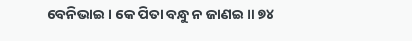ବେନିଭାଇ । କେ ପିତା ବନ୍ଧୁ ନ ଜାଣଇ ॥ ୭୪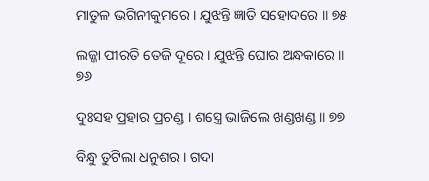ମାତୁଳ ଭଗିନୀକୁମରେ । ଯୁଝନ୍ତି ଜ୍ଞାତି ସହୋଦରେ ॥ ୭୫

ଲଜ୍ଜା ପୀରତି ତେଜି ଦୂରେ । ଯୁଝନ୍ତି ଘୋର ଅନ୍ଧକାରେ ॥ ୭୬

ଦୁଃସହ ପ୍ରହାର ପ୍ରଚଣ୍ଡ । ଶସ୍ତ୍ରେ ଭାଜିଲେ ଖଣ୍ଡଖଣ୍ଡ ॥ ୭୭

ବିନ୍ଧୁ ତୁଟିଲା ଧନୁଶର । ଗଦା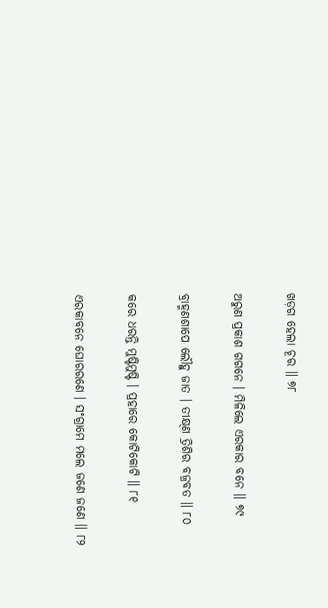ଖଡ଼ଗ ହେଲା ଚୂର ॥ ୭୮

ଅରୁଣ ପ୍ରକାଶ ଗଗନେ । ମିଳିଲେ ଏରକାର ବନେ ॥ ୭୯

ବ୍ରାହ୍ମଣଶାପେ ଲୌହୁ ଜାତ । ତୀକ୍ଷ୍‌ଣ ତ୍ରିଶିର ବଜ୍ରବତ ॥ ୮୦

କରେ ଧରନ୍ତି ମୁଷ୍ଟିମୁଷ୍ଟି । ପ୍ରହାରେ କୋଟିକୋଟି ॥ ୮୧

ଏରକାବନେ ଘୋରରଣେ । ସଂଗ୍ରାମେ ମଲେ ଜଣେ ଜଣେ ॥ ୮୨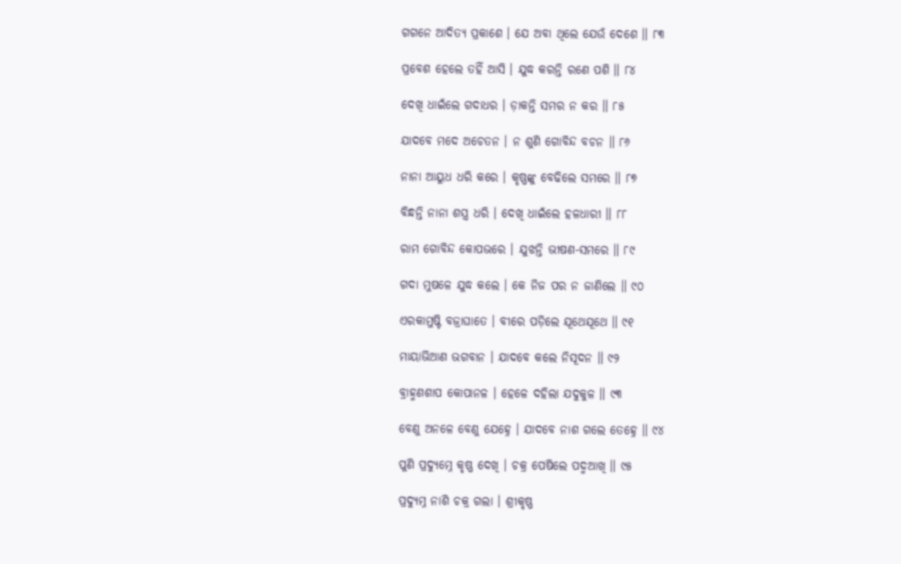ଗଗନେ ଆଦିତ୍ୟ ପ୍ରକାଶେ । ଯେ ଅବା ଥିଲେ ଯେଉଁ ଦେଶେ ॥ ୮୩

ପ୍ରବେଶ ହେଲେ ତହିଁ ଆସି । ଯୁଦ୍ଧ କରନ୍ତି ରଣେ ପଶି ॥ ୮୪

ଦେଖି ଧାଇଁଲେ ଗଦାଧର । ଡ଼ାକନ୍ତି ସମର ନ କର ॥ ୮୫

ଯାଦବେ ମଦେ ଅଚେତନ । ନ ଶୁଣି ଗୋବିନ୍ଦ ବଚନ ॥ ୮୬

ନାନା ଆୟୁଧ ଧରି କରେ । କୃଷ୍ଣଙ୍କୁ ବେଢିଲେ ସମରେ ॥ ୮୭

ବିନ୍ଧନ୍ତି ନାନା ଶସ୍ତ୍ର ଧରି । ଦେଖି ଧାଇଁଲେ ହଳଧାରୀ ॥ ୮୮

ରାମ ଗୋବିନ୍ଦ କୋପଭରେ । ଯୁଝନ୍ତି ଭୀଷଣ-ସମରେ ॥ ୮୯

ଗଦା ମୁଷଳେ ଯୁଦ୍ଧ କଲେ । କେ ନିଜ ପର ନ ଜାଣିଲେ ॥ ୯୦

ଏରକାମୁଷ୍ଟି ବଜ୍ରାଘାତେ । ବୀରେ ପଡ଼ିଲେ ଯୂଥେଯୂଥେ ॥ ୯୧

ମାୟାଭିଆଣ ଭଗବାନ । ଯାଦବେ କଲେ ନିସୂଦନ ॥ ୯୨

ବ୍ରାହ୍ମଣଶାପ କୋପାନଳ । ହେଳେ ଦହିଲା ଯଦୁକୁଳ ॥ ୯୩

ବେଣୁ ଅନଳେ ବେଣୁ ଯେହ୍ନେ । ଯାଦବେ ନାଶ ଗଲେ ତେହ୍ନେ ॥ ୯୪

ପୁଣି ପ୍ରଦ୍ୟୁମ୍ନେ କୃଷ୍ଣ ଦେଖି । ଚକ୍ର ପେଷିଲେ ପଦ୍ମଆଖି ॥ ୯୫

ପ୍ରଦ୍ୟୁମ୍ନ ନାଶି ଚକ୍ର ଗଲା । ଶ୍ରୀକୃଷ୍ଣ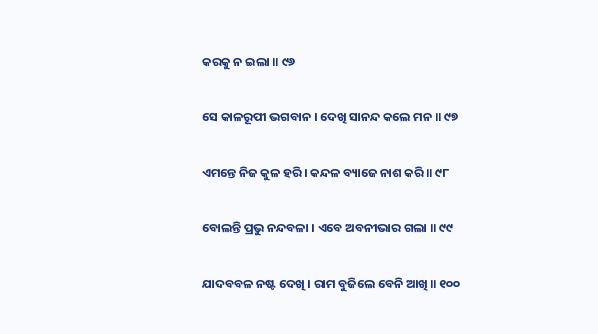କରକୁ ନ ଇଲା ॥ ୯୬

ସେ କାଳରୂପୀ ଭଗବାନ । ଦେଖି ସାନନ୍ଦ କଲେ ମନ ॥ ୯୭

ଏମନ୍ତେ ନିଜ କୁଳ ହରି । କନ୍ଦଳ ବ୍ୟାଜେ ନାଶ କରି ॥ ୯୮

ବୋଲନ୍ତି ପ୍ରଭୁ ନନ୍ଦବଳା । ଏବେ ଅବନୀଭାର ଗଲା ॥ ୯୯

ଯାଦବବଳ ନଷ୍ଟ ଦେଖି । ରାମ ବୁଜିଲେ ବେନି ଆଖି ॥ ୧୦୦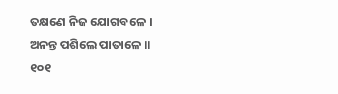ତକ୍ଷଣେ ନିଜ ଯୋଗବଳେ । ଅନନ୍ତ ପଶିଲେ ପାତାଳେ ॥ ୧୦୧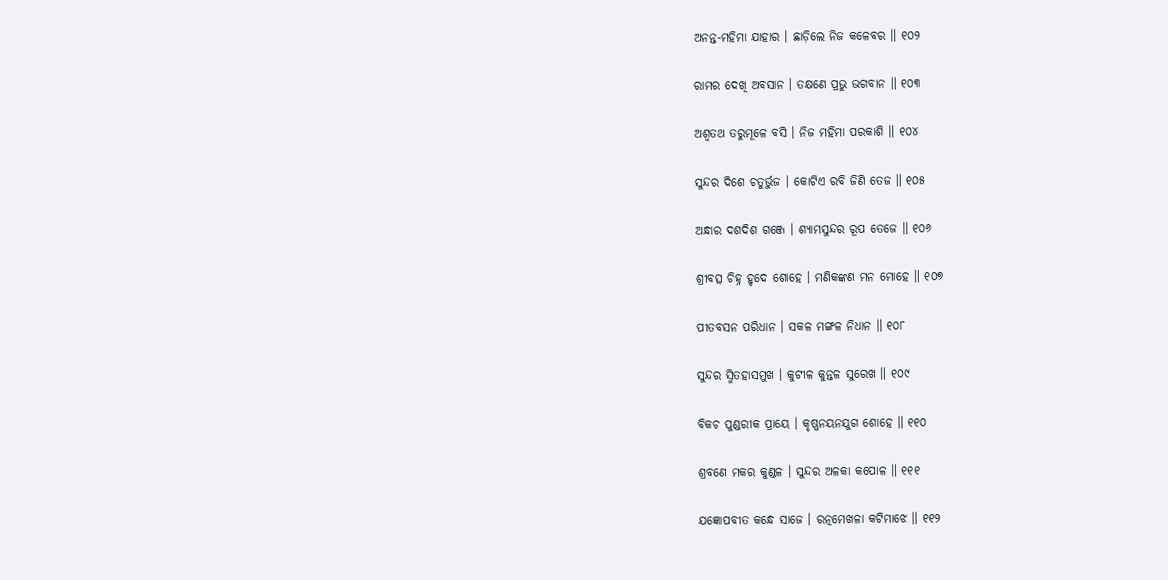ଅନନ୍ତ-ମହିମା ଯାହାର । ଛାଡ଼ିଲେ ନିଜ କଳେବର ॥ ୧୦୨

ରାମର ଦେଖି ଅବସାନ । ତକ୍ଷଣେ ପ୍ରଭୁ ଭଗବାନ ॥ ୧୦୩

ଅଶ୍ୱ‌ତ‌‌ଥ ତରୁମୂଳେ ବସି । ନିଜ ମହିମା ପରକାଶି ॥ ୧୦୪

ସୁନ୍ଦର ଦିଶେ ଚତୁର୍ଭୁଜ । କୋଟିଏ ରବି ଜିଣି ତେଜ ॥ ୧୦୫

ଅନ୍ଧାର ଦଶଦିଶ ଗଞ୍ଜେ । ଶ୍ୟାମସୁନ୍ଦର ରୂପ ତେଜେ ॥ ୧୦୬

ଶ୍ରୀବତ୍ସ ଚିହ୍ନ ହୃଦେ ଶୋହେ । ମଣିକଙ୍କଣ ମନ ମୋହେ ॥ ୧୦୭

ପୀତବସନ ପରିଧାନ । ସକଳ ମଙ୍ଗଳ ନିଧାନ ॥ ୧୦୮

ସୁନ୍ଦର ସ୍ମିତହାସମୁଖ । କୁଟୀଳ କୁନ୍ତଳ ସୁରେଖ ॥ ୧୦୯

ବିକଚ ପୁଣ୍ଡରୀକ ପ୍ରାୟେ । କୃଷ୍ଣନୟନଯୁଗ ଶୋହେ ॥ ୧୧୦

ଶ୍ରବଣେ ମକର କୁଣ୍ଡଳ । ସୁନ୍ଦର ଅଳକା କପୋଳ ॥ ୧୧୧

ଯଜ୍ଞୋପବୀତ କନ୍ଧେ ସାଜେ । ରତ୍ନମେଖଳା କଟିମାଝେ ॥ ୧୧୨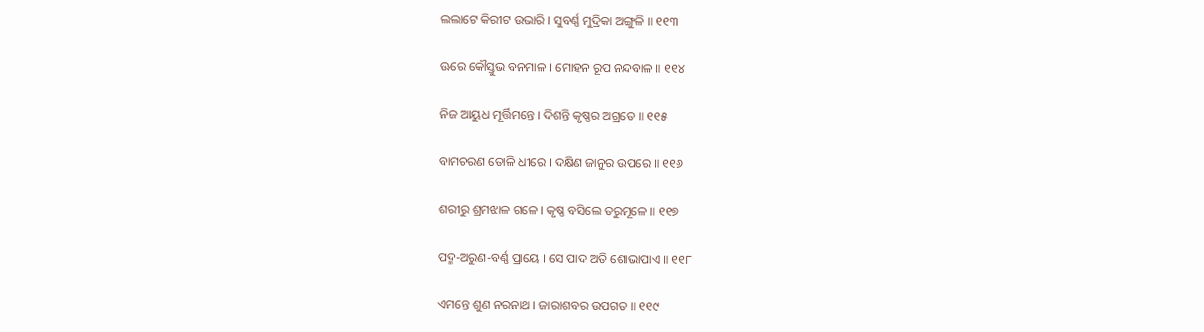ଲଲାଟେ କିରୀଟ ଉଭାରି । ସୁବର୍ଣ୍ଣ ମୁଦ୍ରିକା ଅଙ୍ଗୁଳି ॥ ୧୧୩

ଊରେ କୌସ୍ତୁଭ ବନମାଳ । ମୋହନ ରୂପ ନନ୍ଦବାଳ ॥ ୧୧୪

ନିଜ ଆୟୁଧ ମୂର୍ତ୍ତିମନ୍ତେ । ଦିଶନ୍ତି କୃଷ୍ଣର ଅଗ୍ରତେ ॥ ୧୧୫

ବାମଚରଣ ତୋଳି ଧୀରେ । ଦକ୍ଷିଣ ଜାନୁର ଉପରେ ॥ ୧୧୬

ଶରୀରୁ ଶ୍ରମଝାଳ ଗଳେ । କୃଷ୍ଣ ବସିଲେ ତରୁମୂଳେ ॥ ୧୧୭

ପଦ୍ମ-ଅରୁଣ-ବର୍ଣ୍ଣ ପ୍ରାୟେ । ସେ ପାଦ ଅତି ଶୋଭାପାଏ ॥ ୧୧୮

ଏମନ୍ତେ ଶୁଣ ନରନାଥ । ଜାରାଶବର ଉପଗତ ॥ ୧୧୯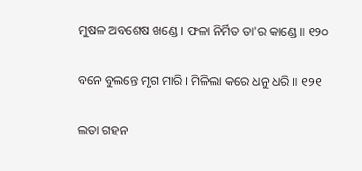ମୁଷଳ ଅବଶେଷ ଖଣ୍ଡେ । ଫଳା ନିର୍ମିତ ତା'ର କାଣ୍ଡେ ॥ ୧୨୦

ବନେ ବୁଲନ୍ତେ ମୃଗ ମାରି । ମିଳିଲା କରେ ଧନୁ ଧରି ॥ ୧୨୧

ଲତା ଗହନ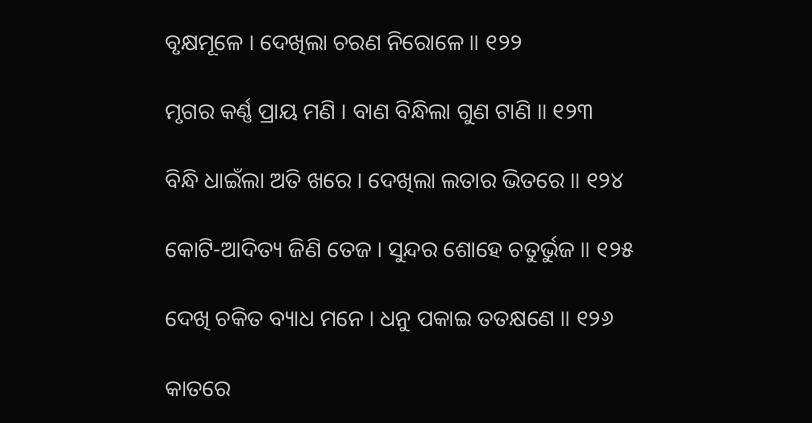ବୃକ୍ଷମୂଳେ । ଦେଖିଲା ଚରଣ ନିରୋଳେ ॥ ୧୨୨

ମୃଗର କର୍ଣ୍ଣ ପ୍ରାୟ ମଣି । ବାଣ ବିନ୍ଧିଲା ଗୁଣ ଟାଣି ॥ ୧୨୩

ବିନ୍ଧି ଧାଇଁଲା ଅତି ଖରେ । ଦେଖିଲା ଲତାର ଭିତରେ ॥ ୧୨୪

କୋଟି-ଆଦିତ୍ୟ ଜିଣି ତେଜ । ସୁନ୍ଦର ଶୋହେ ଚତୁର୍ଭୁଜ ॥ ୧୨୫

ଦେଖି ଚକିତ ବ୍ୟାଧ ମନେ । ଧନୁ ପକାଇ ତତକ୍ଷଣେ ॥ ୧୨୬

କାତରେ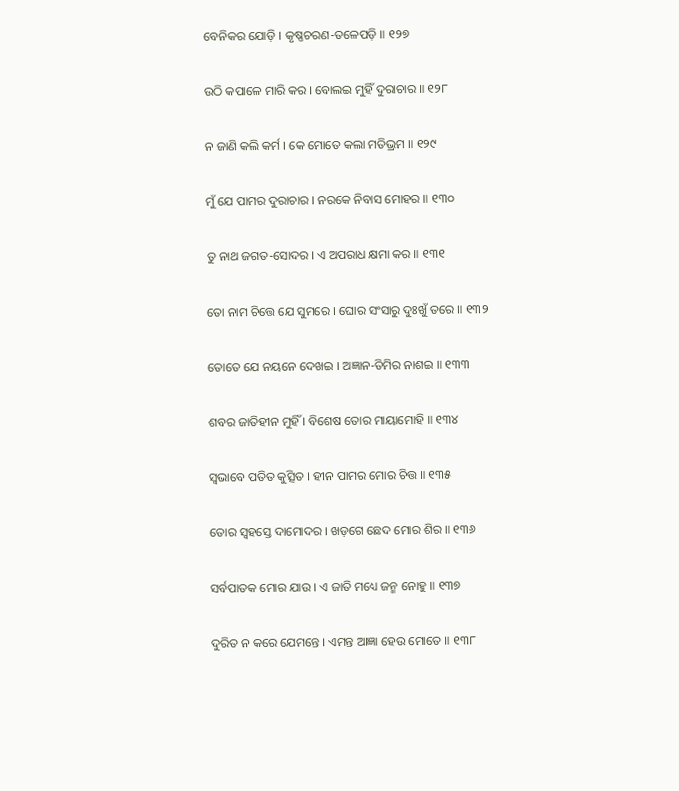ବେନିକର ଯୋଡ଼ି । କୃଷ୍ଣଚରଣ-ତଳେପଡ଼ି ॥ ୧୨୭

ଉଠି କପାଳେ ମାରି କର । ବୋଲଇ ମୁହିଁ ଦୁରାଚାର ॥ ୧୨୮

ନ ଜାଣି କଲି କର୍ମ । କେ ମୋତେ କଲା ମତିଭ୍ରମ ॥ ୧୨୯

ମୁଁ ଯେ ପାମର ଦୁରାଚାର । ନରକେ ନିବାସ ମୋହର ॥ ୧୩୦

ତୁ ନାଥ ଜଗତ-ସୋଦର । ଏ ଅପରାଧ କ୍ଷମା କର ॥ ୧୩୧

ତୋ ନାମ ଚିତ୍ତେ ଯେ ସୁମରେ । ଘୋର ସଂସାରୁ ଦୁଃଖୁଁ ତରେ ॥ ୧୩୨

ତୋତେ ଯେ ନୟନେ ଦେଖଇ । ଅଜ୍ଞାନ-ତିମିର ନାଶଇ ॥ ୧୩୩

ଶବର ଜାତିହୀନ ମୁହିଁ । ବିଶେଷ ତୋର ମାୟାମୋହି ॥ ୧୩୪

ସ୍ୱଭାବେ ପତିତ କୁତ୍ସିତ । ହୀନ ପାମର ମୋର ଚିତ୍ତ ॥ ୧୩୫

ତୋର ସ୍ୱହସ୍ତେ ଦାମୋଦର । ଖଡ଼ଗେ ଛେଦ ମୋର ଶିର ॥ ୧୩୬

ସର୍ବପାତକ ମୋର ଯାଉ । ଏ ଜାତି ମଧ୍ୟେ ଜନ୍ମ ନୋହୁ ॥ ୧୩୭

ଦୁରିତ ନ କରେ ଯେମନ୍ତେ । ଏମନ୍ତ ଆଜ୍ଞା ହେଉ ମୋତେ ॥ ୧୩୮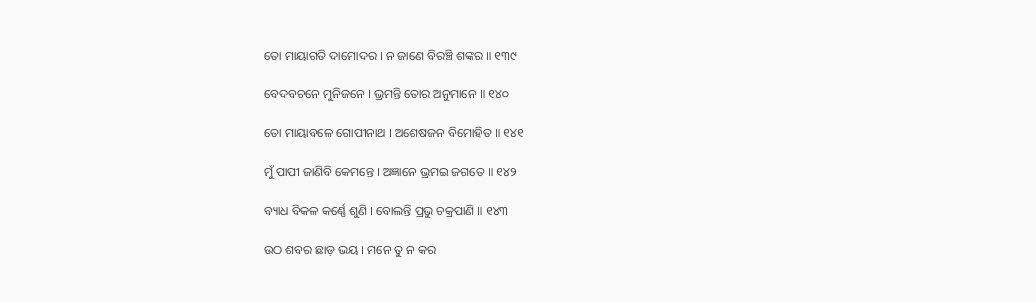ତୋ ମାୟାଗତି ଦାମୋଦର । ନ ଜାଣେ ବିରଞ୍ଚି ଶଙ୍କର ॥ ୧୩୯

ବେଦବଚନେ ମୁନିଜନେ । ଭ୍ରମନ୍ତି ତୋର ଅନୁମାନେ ॥ ୧୪୦

ତୋ ମାୟାବଳେ ଗୋପୀନାଥ । ଅଶେଷଜନ ବିମୋହିତ ॥ ୧୪୧

ମୁଁ ପାପୀ ଜାଣିବି କେମନ୍ତେ । ଅଜ୍ଞାନେ ଭ୍ରମଇ ଜଗତେ ॥ ୧୪୨

ବ୍ୟାଧ ବିକଳ କର୍ଣ୍ଣେ ଶୁଣି । ବୋଲନ୍ତି ପ୍ରଭୁ ଚକ୍ରପାଣି ॥ ୧୪୩

ଉଠ ଶବର ଛାଡ଼ ଭୟ । ମନେ ତୁ ନ କର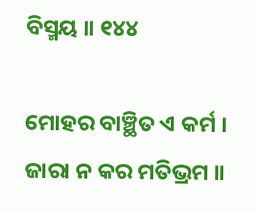ବିସ୍ମୟ ॥ ୧୪୪

ମୋହର ବାଞ୍ଛିତ ଏ କର୍ମ । ଜାରା ନ କର ମତିଭ୍ରମ ॥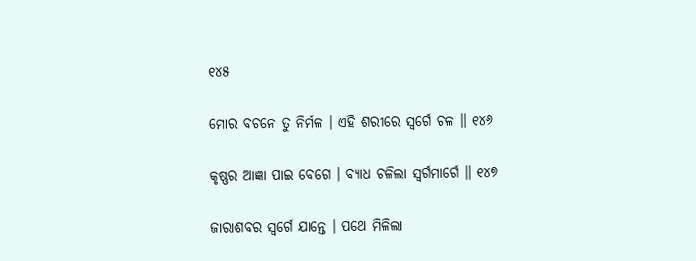୧୪୫

ମୋର ବଚନେ ତୁ ନିର୍ମଳ । ଏହି ଶରୀରେ ସ୍ୱର୍ଗେ ଚଳ ॥ ୧୪୬

କୃଷ୍ଣର ଆଜ୍ଞା ପାଇ ବେଗେ । ବ୍ୟାଧ ଚଳିଲା ସ୍ୱର୍ଗମାର୍ଗେ ॥ ୧୪୭

ଜାରାଶବର ସ୍ୱର୍ଗେ ଯାନ୍ତେ । ପଥେ ମିଳିଲା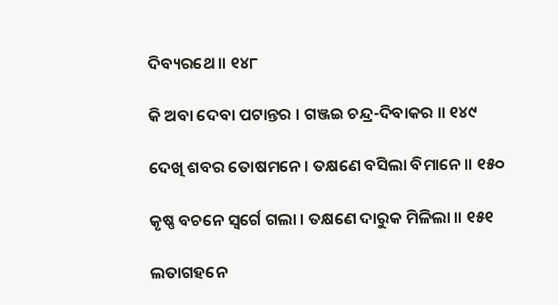ଦିବ୍ୟରଥେ ॥ ୧୪୮

କି ଅବା ଦେବା ପଟାନ୍ତର । ଗଞ୍ଜଇ ଚନ୍ଦ୍ର-ଦିବାକର ॥ ୧୪୯

ଦେଖି ଶବର ତୋଷମନେ । ତକ୍ଷଣେ ବସିଲା ବିମାନେ ॥ ୧୫୦

କୃଷ୍ଣ ବଚନେ ସ୍ୱର୍ଗେ ଗଲା । ତକ୍ଷଣେ ଦାରୁକ ମିଳିଲା ॥ ୧୫୧

ଲତାଗହନେ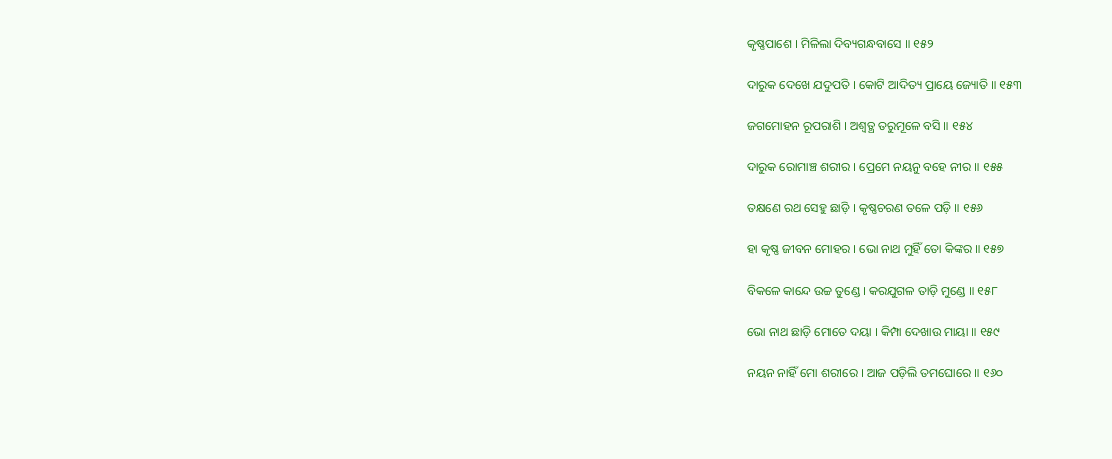କୃଷ୍ଣପାଶେ । ମିଳିଲା ଦିବ୍ୟଗନ୍ଧବାସେ ॥ ୧୫୨

ଦାରୁକ ଦେଖେ ଯଦୁପତି । କୋଟି ଆଦିତ୍ୟ ପ୍ରାୟେ ଜ୍ୟୋତି ॥ ୧୫୩

ଜଗମୋହନ ରୂପରାଶି । ଅଶ୍ୱତ୍ଥ ତରୁମୂଳେ ବସି ॥ ୧୫୪

ଦାରୁକ ରୋମାଞ୍ଚ ଶରୀର । ପ୍ରେମେ ନୟନୁ ବହେ ନୀର ॥ ୧୫୫

ତକ୍ଷଣେ ରଥ ସେହୁ ଛାଡ଼ି । କୃଷ୍ଣଚରଣ ତଳେ ପଡ଼ି ॥ ୧୫୬

ହା କୃଷ୍ଣ ଜୀବନ ମୋହର । ଭୋ ନାଥ ମୁହିଁ ତୋ କିଙ୍କର ॥ ୧୫୭

ବିକଳେ କାନ୍ଦେ ଉଚ୍ଚ ତୁଣ୍ଡେ । କରଯୁଗଳ ତାଡ଼ି ମୁଣ୍ଡେ ॥ ୧୫୮

ଭୋ ନାଥ ଛାଡ଼ି ମୋତେ ଦୟା । କିମ୍ପା ଦେଖାଉ ମାୟା ॥ ୧୫୯

ନୟନ ନାହିଁ ମୋ ଶରୀରେ । ଆଜ ପଡ଼ିଲି ତମଘୋରେ ॥ ୧୬୦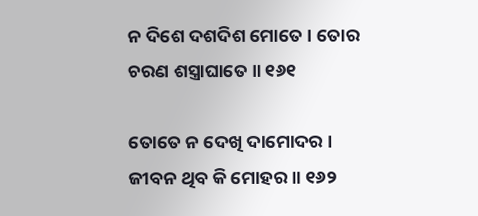ନ ଦିଶେ ଦଶଦିଶ ମୋତେ । ତୋର ଚରଣ ଶସ୍ତ୍ରାଘାତେ ॥ ୧୬୧

ତୋତେ ନ ଦେଖି ଦାମୋଦର । ଜୀବନ ଥିବ କି ମୋହର ॥ ୧୬୨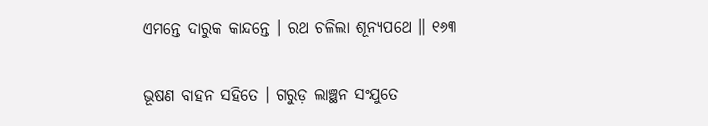ଏମନ୍ତେ ଦାରୁକ କାନ୍ଦନ୍ତେ । ରଥ ଚଳିଲା ଶୂନ୍ୟପଥେ ॥ ୧୬୩

ଭୂଷଣ ବାହନ ସହିତେ । ଗରୁଡ଼ ଲାଞ୍ଛନ ସଂଯୁତେ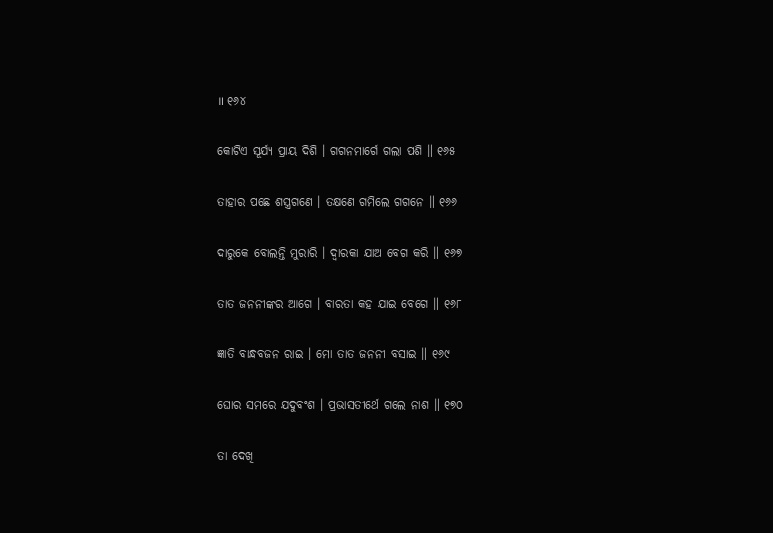॥ ୧୬୪

କୋଟିଏ ସୂର୍ଯ୍ୟ ପ୍ରାୟ ଦିଶି । ଗଗନମାର୍ଗେ ଗଲା ପଶି ॥ ୧୬୫

ତାହାର ପଛେ ଶସ୍ତ୍ରଗଣେ । ତକ୍ଷଣେ ଗମିଲେ ଗଗନେ ॥ ୧୬୬

ଦାରୁକେ ବୋଲନ୍ତି ମୁରାରି । ଦ୍ୱାରକା ଯାଅ ବେଗ କରି ॥ ୧୬୭

ତାତ ଜନନୀଙ୍କର ଆଗେ । ବାରତା କହ ଯାଇ ବେଗେ ॥ ୧୬୮

ଜ୍ଞାତି ବାନ୍ଧବଜନ ରାଇ । ମୋ ତାତ ଜନନୀ ବସାଇ ॥ ୧୬୯

ଘୋର ସମରେ ଯଦୁବଂଶ । ପ୍ରଭାସତୀର୍ଥେ ଗଲେ ନାଶ ॥ ୧୭୦

ତା ଦେଖି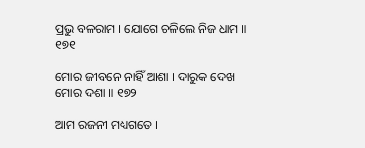ପ୍ରଭୁ ବଳରାମ । ଯୋଗେ ଚଳିଲେ ନିଜ ଧାମ ॥ ୧୭୧

ମୋର ଜୀବନେ ନାହିଁ ଆଶା । ଦାରୁକ ଦେଖ ମୋର ଦଶା ॥ ୧୭୨

ଆମ ରଜନୀ ମଧ୍ୟଗତେ ।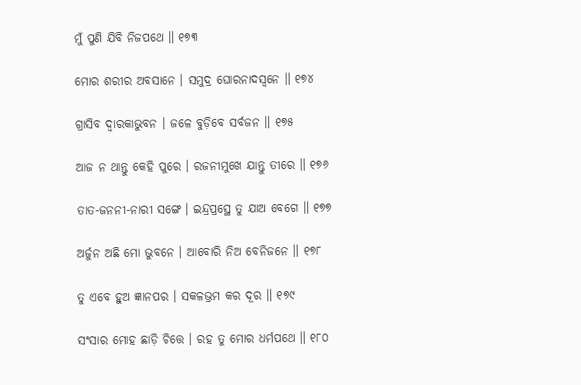ମୁଁ ପୁଣି ଯିବି ନିଜପଥେ ॥ ୧୭୩

ମୋର ଶରୀର ଅବସାନେ । ସମୁଦ୍ର ଘୋରନାଦସ୍ୱନେ ॥ ୧୭୪

ଗ୍ରାସିବ ଦ୍ୱାରକାଭୁବନ । ଜଳେ ବୁଡ଼ିବେ ସର୍ବଜନ ॥ ୧୭୫

ଆଜ ନ ଥାନ୍ତୁ କେହି ପୁରେ । ରଜନୀମୁଖେ ଯାନ୍ତୁ ତୀରେ ॥ ୧୭୬

ତାତ-ଜନନୀ-ନାରୀ ସଙ୍ଗେ । ଇନ୍ଦ୍ରପ୍ରସ୍ଥେ ତୁ ଯାଅ ବେଗେ ॥ ୧୭୭

ଅର୍ଜୁନ ଅଛି ମୋ ଭୁବନେ । ଆବୋରି ନିଅ ବେନିଜନେ ॥ ୧୭୮

ତୁ ଏବେ ହୁଅ ଜ୍ଞାନପର । ସକଳଭ୍ରମ କର ଦୂର ॥ ୧୭୯

ସଂସାର ମୋହ ଛାଡ଼ି ଚିତ୍ତେ । ରହ ତୁ ମୋର ଧର୍ମପଥେ ॥ ୧୮୦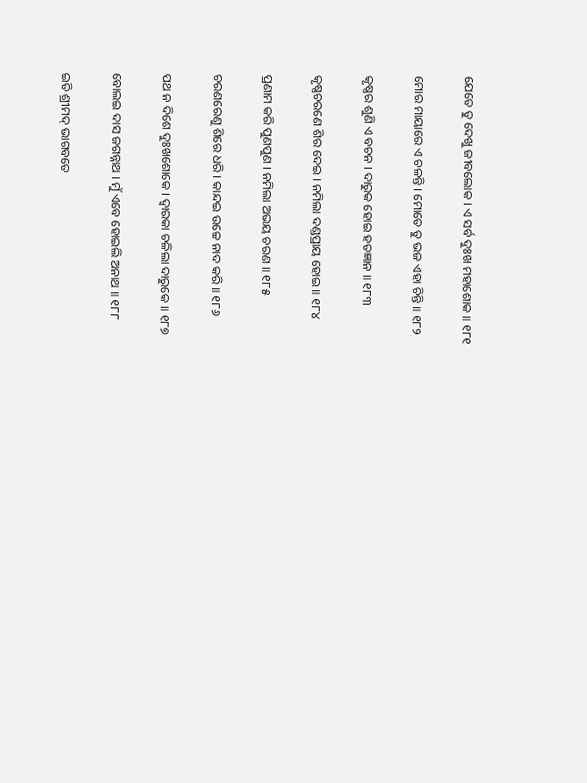ଯେତେ ତୁ ଦେଖୁ ଜୀବଲୋକ । ଏ ସର୍ବ ଦୁଃଖ ମହାଶୋକ ॥ ୧୮୧

ମୋର ମାୟାରେ ଏ ଚଳନ୍ତି । ମୋତେ ତୁ ଭଜ ଏହା ଚିନ୍ତି ॥ ୧୮୨

କୃଷ୍ଣର ଶୁଣି ଏ ବଚନ । ଦାରୁକ ହୋଇ ହତଜ୍ଞାନ ॥ ୧୮୩

କୃଷ୍ଣଚରଣେ ଶିର ଦେଇ । ନମିଲା ଦଣ୍ଡପ୍ରାୟ ହୋଇ ॥ ୧୮୪

ପ୍ରଣାମ କରି ପୁଣପୁଣ । ନମିଲା ଅଭୟ ଚରଣ ॥ ୧୮୫

ଚରଣରେଣୁ ଶିରେ ଧରି । କାନ୍ଦଇ ଉଚ୍ଚେ ନାଦ କରି ॥ ୧୮୬

ପଥ ନ ଦିଶେ ଦୁଃଖଶୋକେ । ଦ୍ୱାରକା ଚଳିଲା ଦାରୁକେ ॥ ୧୮୭

ବୋଲଇ ଦାସ ଜଗନ୍ନାଥ । ମୁଁ ଏବେ ହୋଇଲି ଅନାଥ ॥ ୧୮୮

ଇତି ଶ୍ରୀମଦ୍ ଭାଗବତେ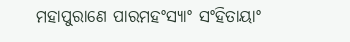ମହାପୁରାଣେ ପାରମହଂସ୍ୟାଂ ସଂହିତାୟାଂ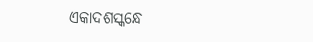ଏକାଦଶସ୍କନ୍ଧେ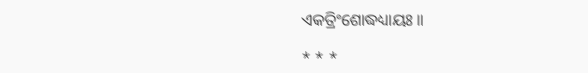ଏକତ୍ରିଂଶୋଦ୍ଧଧ୍ୟାୟଃ ॥

* * *